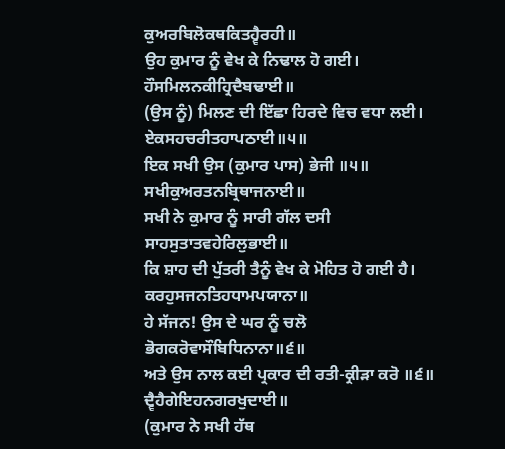ਕੁਅਰਬਿਲੋਕਥਕਿਤਹ੍ਵੈਰਹੀ॥
ਉਹ ਕੁਮਾਰ ਨੂੰ ਵੇਖ ਕੇ ਨਿਢਾਲ ਹੋ ਗਈ।
ਹੌਸਮਿਲਨਕੀਹ੍ਰਿਦੈਬਢਾਈ॥
(ਉਸ ਨੂੰ) ਮਿਲਣ ਦੀ ਇੱਛਾ ਹਿਰਦੇ ਵਿਚ ਵਧਾ ਲਈ।
ਏਕਸਹਚਰੀਤਹਾਪਠਾਈ॥੫॥
ਇਕ ਸਖੀ ਉਸ (ਕੁਮਾਰ ਪਾਸ) ਭੇਜੀ ॥੫॥
ਸਖੀਕੁਅਰਤਨਬ੍ਰਿਥਾਜਨਾਈ॥
ਸਖੀ ਨੇ ਕੁਮਾਰ ਨੂੰ ਸਾਰੀ ਗੱਲ ਦਸੀ
ਸਾਹਸੁਤਾਤਵਹੇਰਿਲੁਭਾਈ॥
ਕਿ ਸ਼ਾਹ ਦੀ ਪੁੱਤਰੀ ਤੈਨੂੰ ਵੇਖ ਕੇ ਮੋਹਿਤ ਹੋ ਗਈ ਹੈ।
ਕਰਹੁਸਜਨਤਿਹਧਾਮਪਯਾਨਾ॥
ਹੇ ਸੱਜਨ! ਉਸ ਦੇ ਘਰ ਨੂੰ ਚਲੋ
ਭੋਗਕਰੋਵਾਸੌਬਿਧਿਨਾਨਾ॥੬॥
ਅਤੇ ਉਸ ਨਾਲ ਕਈ ਪ੍ਰਕਾਰ ਦੀ ਰਤੀ-ਕ੍ਰੀੜਾ ਕਰੋ ॥੬॥
ਦ੍ਵੈਹੈਗੇਇਹਨਗਰਖੁਦਾਈ॥
(ਕੁਮਾਰ ਨੇ ਸਖੀ ਹੱਥ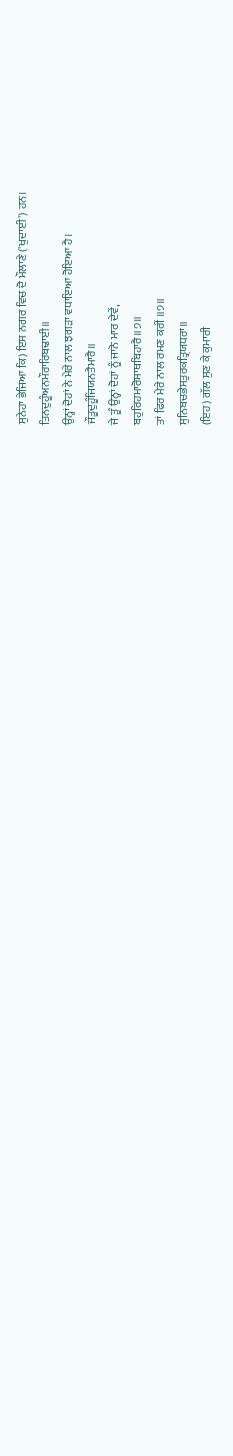ਸੁਨੇਹਾ ਭੇਜਿਆ ਕਿ) ਇਸ ਨਗਰ ਵਿਚ ਦੋ ਮੌਲਾਣੇ ('ਖੁਦਾਈ') ਹਨ।
ਤਿਨਦੁਹੂੰਅਨਮੌਰਾਰਿਬਢਾਈ॥
ਉਨ੍ਹਾਂ ਦੋਹਾਂ ਨੇ ਮੇਰੇ ਨਾਲ ਝਗੜਾ ਵਧਾਇਆ ਹੋਇਆ ਹੈ।
ਜੌਤੂਦੁਹੂੰਜਿਯਨਤੈਮਾਰੈ॥
ਜੇ ਤੂੰ ਉਨ੍ਹਾਂ ਦੋਹਾਂ ਨੂੰ ਜਾਨੋ ਮਾਰ ਦੇਵੇਂ,
ਬਹੁਰਿਹਮਾਰੋਸਾਥਬਿਹਾਰੈ॥੭॥
ਤਾਂ ਫਿਰ ਮੇਰੇ ਨਾਲ ਰਮਣ ਕਰੀਂ ॥੭॥
ਸੁਨਿਬਚਭੇਸਤੁਰਕਤ੍ਰਿਯਧਰਾ॥
(ਇਹ) ਗੱਲ ਸੁਣ ਕੇ ਕੁਮਾਰੀ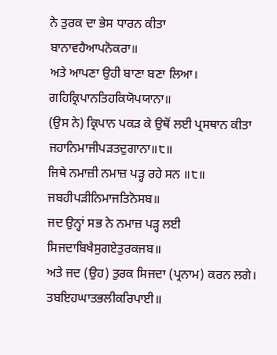ਨੇ ਤੁਰਕ ਦਾ ਭੇਸ ਧਾਰਨ ਕੀਤਾ
ਬਾਨਾਵਹੈਆਪਨੋਕਰਾ॥
ਅਤੇ ਆਪਣਾ ਉਹੀ ਬਾਣਾ ਬਣਾ ਲਿਆ।
ਗਹਿਕ੍ਰਿਪਾਨਤਿਹਕਿਯੋਪਯਾਨਾ॥
(ਉਸ ਨੇ) ਕ੍ਰਿਪਾਨ ਪਕੜ ਕੇ ਉਥੋਂ ਲਈ ਪ੍ਰਸਥਾਨ ਕੀਤਾ
ਜਹਾਨਿਮਾਜੀਪੜਤਦੁਗਾਨਾ॥੮॥
ਜਿਥੇ ਨਮਾਜ਼ੀ ਨਮਾਜ਼ ਪੜ੍ਹ ਰਹੇ ਸਨ ॥੮॥
ਜਬਹੀਪੜੀਨਿਮਾਜਤਿਨੋਸਬ॥
ਜਦ ਉਨ੍ਹਾਂ ਸਭ ਨੇ ਨਮਾਜ਼ ਪੜ੍ਹ ਲਈ
ਸਿਜਦਾਬਿਖੈਸੁਗਏਤੁਰਕਜਬ॥
ਅਤੇ ਜਦ (ਉਹ) ਤੁਰਕ ਸਿਜਦਾ (ਪ੍ਰਨਾਮ) ਕਰਨ ਲਗੇ।
ਤਬਇਹਘਾਤਭਲੀਕਰਿਪਾਈ॥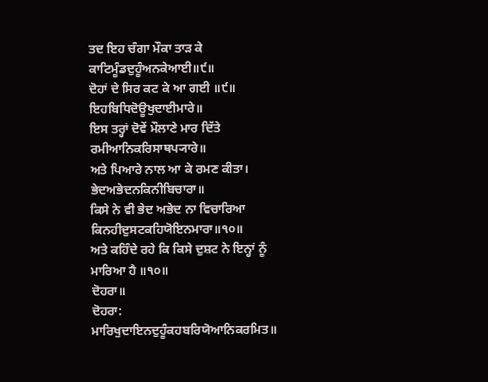ਤਦ ਇਹ ਚੰਗਾ ਮੌਕਾ ਤਾੜ ਕੇ
ਕਾਟਿਮੂੰਡਦੁਹੂੰਅਨਕੇਆਈ॥੯॥
ਦੋਹਾਂ ਦੇ ਸਿਰ ਕਟ ਕੇ ਆ ਗਈ ॥੯॥
ਇਹਬਿਧਿਦੋਊਖੁਦਾਈਮਾਰੇ॥
ਇਸ ਤਰ੍ਹਾਂ ਦੋਵੇਂ ਮੌਲਾਣੇ ਮਾਰ ਦਿੱਤੇ
ਰਮੀਆਨਿਕਰਿਸਾਥਪ੍ਯਾਰੇ॥
ਅਤੇ ਪਿਆਰੇ ਨਾਲ ਆ ਕੇ ਰਮਣ ਕੀਤਾ।
ਭੇਦਅਭੇਦਨਕਿਨੀਬਿਚਾਰਾ॥
ਕਿਸੇ ਨੇ ਵੀ ਭੇਦ ਅਭੇਦ ਨਾ ਵਿਚਾਰਿਆ
ਕਿਨਹੀਦੁਸਟਕਹਿਯੋਇਨਮਾਰਾ॥੧੦॥
ਅਤੇ ਕਹਿੰਦੇ ਰਹੇ ਕਿ ਕਿਸੇ ਦੁਸ਼ਟ ਨੇ ਇਨ੍ਹਾਂ ਨੂੰ ਮਾਰਿਆ ਹੈ ॥੧੦॥
ਦੋਹਰਾ॥
ਦੋਹਰਾ:
ਮਾਰਿਖੁਦਾਇਨਦੁਹੂੰਕਹਬਰਿਯੋਆਨਿਕਰਮਿਤ॥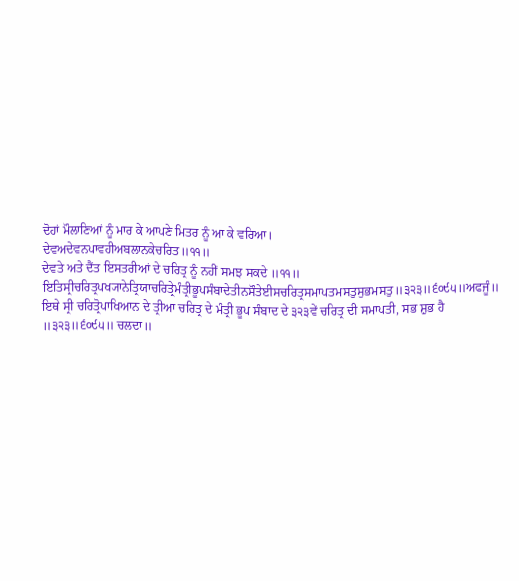ਦੋਹਾਂ ਮੌਲਾਣਿਆਂ ਨੂੰ ਮਾਰ ਕੇ ਆਪਣੇ ਮਿਤਰ ਨੂੰ ਆ ਕੇ ਵਰਿਆ।
ਦੇਵਅਦੇਵਨਪਾਵਹੀਅਬਲਾਨਕੇਚਰਿਤ॥੧੧॥
ਦੇਵਤੇ ਅਤੇ ਦੈਂਤ ਇਸਤਰੀਆਂ ਦੇ ਚਰਿਤ੍ਰ ਨੂੰ ਨਹੀਂ ਸਮਝ ਸਕਦੇ ॥੧੧॥
ਇਤਿਸ੍ਰੀਚਰਿਤ੍ਰਪਖ੍ਯਾਨੇਤ੍ਰਿਯਾਚਰਿਤ੍ਰੇਮੰਤ੍ਰੀਭੂਪਸੰਬਾਦੇਤੀਨਸੌਤੇਈਸਚਰਿਤ੍ਰਸਮਾਪਤਮਸਤੁਸੁਭਮਸਤੁ॥੩੨੩॥੬੦੯੫॥ਅਫਜੂੰ॥
ਇਥੇ ਸ੍ਰੀ ਚਰਿਤ੍ਰੋਪਾਖਿਆਨ ਦੇ ਤ੍ਰੀਆ ਚਰਿਤ੍ਰ ਦੇ ਮੰਤ੍ਰੀ ਭੂਪ ਸੰਬਾਦ ਦੇ ੩੨੩ਵੇਂ ਚਰਿਤ੍ਰ ਦੀ ਸਮਾਪਤੀ, ਸਭ ਸ਼ੁਭ ਹੈ ॥੩੨੩॥੬੦੯੫॥ ਚਲਦਾ॥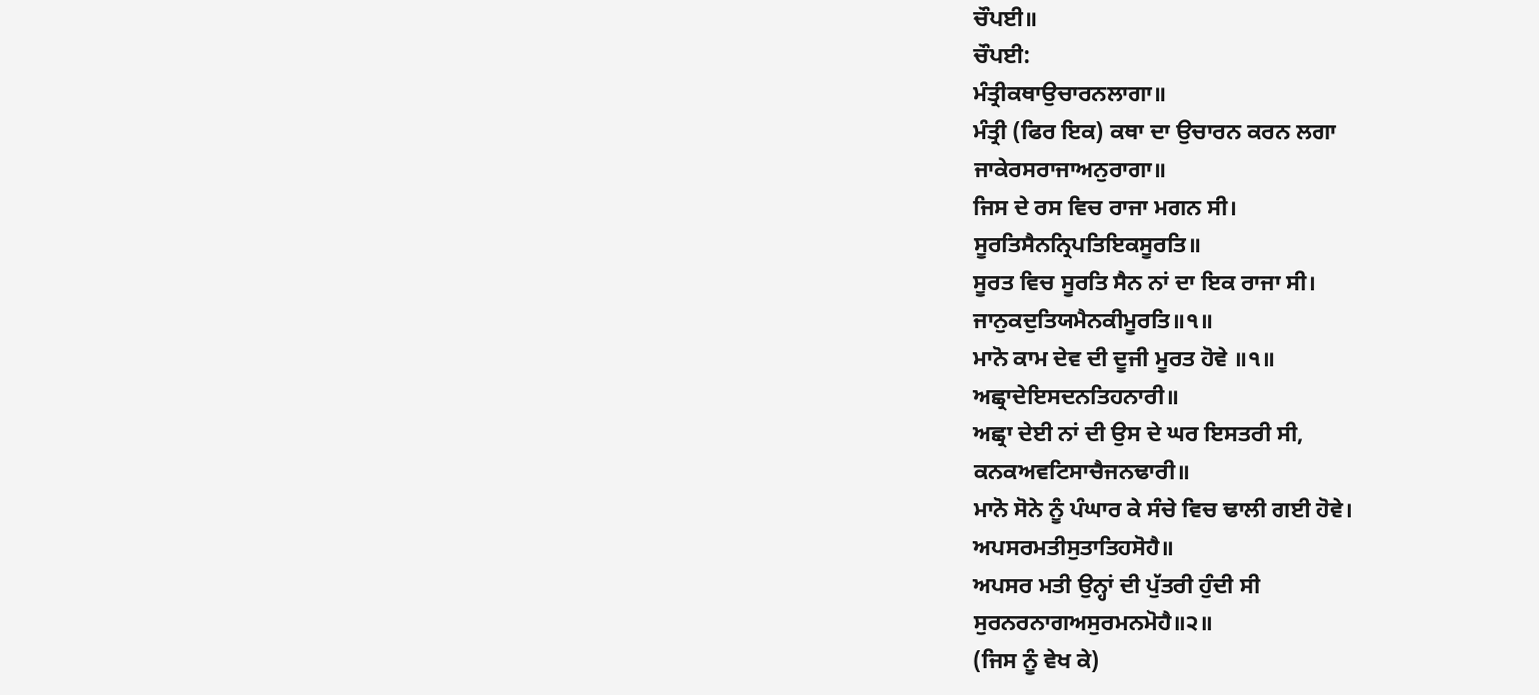ਚੌਪਈ॥
ਚੌਪਈ:
ਮੰਤ੍ਰੀਕਥਾਉਚਾਰਨਲਾਗਾ॥
ਮੰਤ੍ਰੀ (ਫਿਰ ਇਕ) ਕਥਾ ਦਾ ਉਚਾਰਨ ਕਰਨ ਲਗਾ
ਜਾਕੇਰਸਰਾਜਾਅਨੁਰਾਗਾ॥
ਜਿਸ ਦੇ ਰਸ ਵਿਚ ਰਾਜਾ ਮਗਨ ਸੀ।
ਸੂਰਤਿਸੈਨਨ੍ਰਿਪਤਿਇਕਸੂਰਤਿ॥
ਸੂਰਤ ਵਿਚ ਸੂਰਤਿ ਸੈਨ ਨਾਂ ਦਾ ਇਕ ਰਾਜਾ ਸੀ।
ਜਾਨੁਕਦੁਤਿਯਮੈਨਕੀਮੂਰਤਿ॥੧॥
ਮਾਨੋ ਕਾਮ ਦੇਵ ਦੀ ਦੂਜੀ ਮੂਰਤ ਹੋਵੇ ॥੧॥
ਅਛ੍ਰਾਦੇਇਸਦਨਤਿਹਨਾਰੀ॥
ਅਛ੍ਰਾ ਦੇਈ ਨਾਂ ਦੀ ਉਸ ਦੇ ਘਰ ਇਸਤਰੀ ਸੀ,
ਕਨਕਅਵਟਿਸਾਚੈਜਨਢਾਰੀ॥
ਮਾਨੋ ਸੋਨੇ ਨੂੰ ਪੰਘਾਰ ਕੇ ਸੰਚੇ ਵਿਚ ਢਾਲੀ ਗਈ ਹੋਵੇ।
ਅਪਸਰਮਤੀਸੁਤਾਤਿਹਸੋਹੈ॥
ਅਪਸਰ ਮਤੀ ਉਨ੍ਹਾਂ ਦੀ ਪੁੱਤਰੀ ਹੁੰਦੀ ਸੀ
ਸੁਰਨਰਨਾਗਅਸੁਰਮਨਮੋਹੈ॥੨॥
(ਜਿਸ ਨੂੰ ਵੇਖ ਕੇ)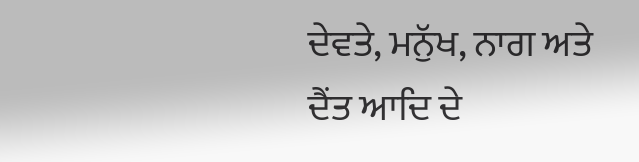ਦੇਵਤੇ, ਮਨੁੱਖ, ਨਾਗ ਅਤੇ ਦੈਂਤ ਆਦਿ ਦੇ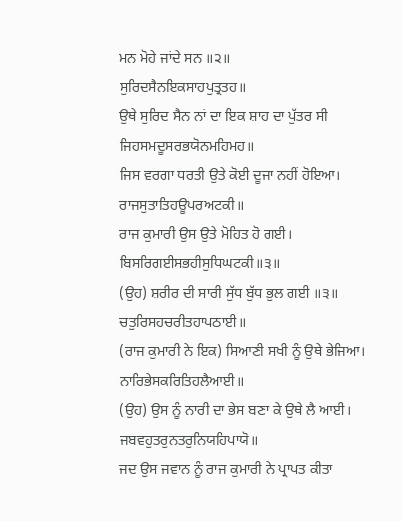ਮਨ ਮੋਹੇ ਜਾਂਦੇ ਸਨ ॥੨॥
ਸੁਰਿਦਸੈਨਇਕਸਾਹਪੁਤ੍ਰਤਹ॥
ਉਥੇ ਸੁਰਿਦ ਸੈਨ ਨਾਂ ਦਾ ਇਕ ਸ਼ਾਹ ਦਾ ਪੁੱਤਰ ਸੀ
ਜਿਹਸਮਦੂਸਰਭਯੋਨਮਹਿਮਹ॥
ਜਿਸ ਵਰਗਾ ਧਰਤੀ ਉਤੇ ਕੋਈ ਦੂਜਾ ਨਹੀਂ ਹੋਇਆ।
ਰਾਜਸੁਤਾਤਿਹਊਪਰਅਟਕੀ॥
ਰਾਜ ਕੁਮਾਰੀ ਉਸ ਉਤੇ ਮੋਹਿਤ ਹੋ ਗਈ।
ਬਿਸਰਿਗਈਸਭਹੀਸੁਧਿਘਟਕੀ॥੩॥
(ਉਹ) ਸ਼ਰੀਰ ਦੀ ਸਾਰੀ ਸੁੱਧ ਬੁੱਧ ਭੁਲ ਗਈ ॥੩॥
ਚਤੁਰਿਸਹਚਰੀਤਹਾਪਠਾਈ॥
(ਰਾਜ ਕੁਮਾਰੀ ਨੇ ਇਕ) ਸਿਆਣੀ ਸਖੀ ਨੂੰ ਉਥੇ ਭੇਜਿਆ।
ਨਾਰਿਭੇਸਕਰਿਤਿਹਲੈਆਈ॥
(ਉਹ) ਉਸ ਨੂੰ ਨਾਰੀ ਦਾ ਭੇਸ ਬਣਾ ਕੇ ਉਥੇ ਲੈ ਆਈ।
ਜਬਵਹੁਤਰੁਨਤਰੁਨਿਯਹਿਪਾਯੋ॥
ਜਦ ਉਸ ਜਵਾਨ ਨੂੰ ਰਾਜ ਕੁਮਾਰੀ ਨੇ ਪ੍ਰਾਪਤ ਕੀਤਾ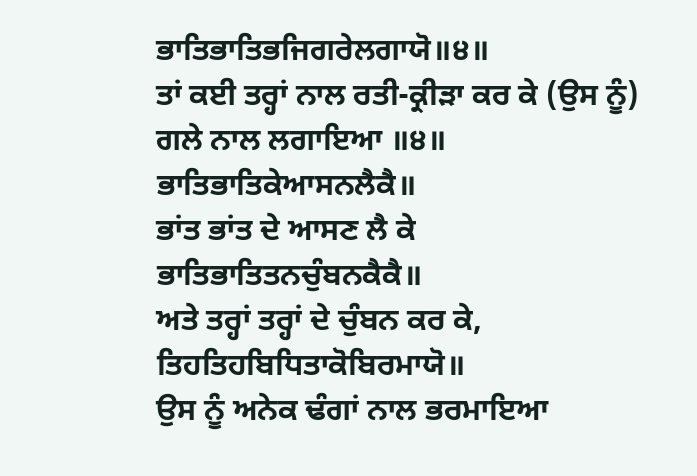ਭਾਤਿਭਾਤਿਭਜਿਗਰੇਲਗਾਯੋ॥੪॥
ਤਾਂ ਕਈ ਤਰ੍ਹਾਂ ਨਾਲ ਰਤੀ-ਕ੍ਰੀੜਾ ਕਰ ਕੇ (ਉਸ ਨੂੰ) ਗਲੇ ਨਾਲ ਲਗਾਇਆ ॥੪॥
ਭਾਤਿਭਾਤਿਕੇਆਸਨਲੈਕੈ॥
ਭਾਂਤ ਭਾਂਤ ਦੇ ਆਸਣ ਲੈ ਕੇ
ਭਾਤਿਭਾਤਿਤਨਚੁੰਬਨਕੈਕੈ॥
ਅਤੇ ਤਰ੍ਹਾਂ ਤਰ੍ਹਾਂ ਦੇ ਚੁੰਬਨ ਕਰ ਕੇ,
ਤਿਹਤਿਹਬਿਧਿਤਾਕੋਬਿਰਮਾਯੋ॥
ਉਸ ਨੂੰ ਅਨੇਕ ਢੰਗਾਂ ਨਾਲ ਭਰਮਾਇਆ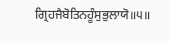ਗ੍ਰਿਹਜੈਬੋਤਿਨਹੂੰਸੁਭੁਲਾਯੋ॥੫॥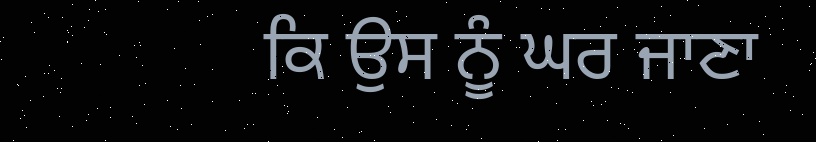ਕਿ ਉਸ ਨੂੰ ਘਰ ਜਾਣਾ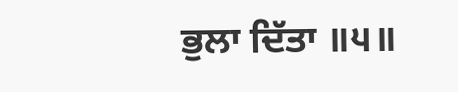ਭੁਲਾ ਦਿੱਤਾ ॥੫॥